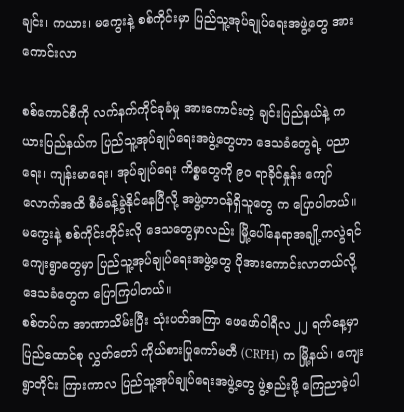ချင်း၊ ကယား၊ မကွေးနဲ့ စစ်ကိုင်းမှာ ပြည်သူ့အုပ်ချုပ်ရေးအဖွဲ့တွေ အားကောင်းလာ

စစ်ကောင်စီကို လက်နက်ကိုင်ခုခံမှု အားကောင်းတဲ့ ချင်းပြည်နယ်နဲ့ ကယားပြည်နယ်က ပြည်သူ့အုပ်ချုပ်ရေးအဖွဲ့တွေဟာ ဒေသခံတွေရဲ့ ပညာရေး၊ ကျန်းမာရေး၊ အုပ်ချုပ်ရေး ကိစ္စတွေကို ၉၀ ရာခိုင်နှုန်း ကျော်လောက်အထိ စီမံခန့်ခွဲနိုင်နေပြီလို့ အဖွဲ့တာဝန်ရှိသူတွေ က ပြောပါတယ်။
မကွေးနဲ့ စစ်ကိုင်းတိုင်းလို ဒေသတွေမှာလည်း မြို့ပေါ်နေရာအချို့ကလွဲရင် ကျေးရွာတွေမှာ ပြည်သူ့အုပ်ချုပ်ရေးအဖွဲ့တွေ ပိုအားကောင်းလာတယ်လို့ ဒေသခံတွေက ပြောကြပါတယ်။
စစ်တပ်က အာဏာသိမ်းပြီး သုံးပတ်အကြာ ဖေဖော်ဝါရီလ ၂၂ ရက်နေ့မှာ ပြည်ထောင်စု လွှတ်တော် ကိုယ်စားပြုကော်မတီ (CRPH) က မြို့နယ်၊ ကျေးရွာတိုင်း ကြားကာလ ပြည်သူ့အုပ်ချုပ်ရေးအဖွဲ့တွေ ဖွဲ့စည်းဖို့ ကြေညာခဲ့ပါ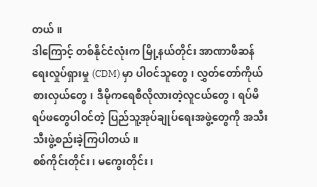တယ်။
ဒါကြောင့် တစ်နိုင်ငံလုံးက မြို့နယ်တိုင်း အာဏာဖီဆန်ရေးလှုပ်ရှားမှု (CDM) မှာ ပါဝင်သူတွေ၊ လွှတ်တော်ကိုယ်စားလှယ်တွေ၊ ဒီမိုကရေစီလိုလားတဲ့လူငယ်တွေ၊ ရပ်မိ ရပ်ဖတွေပါဝင်တဲ့ ပြည်သူ့အုပ်ချုပ်ရေးအဖွဲ့တွေကို အသီးသီးဖွဲ့စည်းခဲ့ကြပါတယ်။
စစ်ကိုင်းတိုင်း၊ မကွေးတိုင်း၊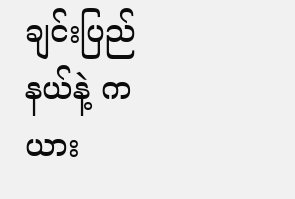ချင်းပြည်နယ်နဲ့ ကယား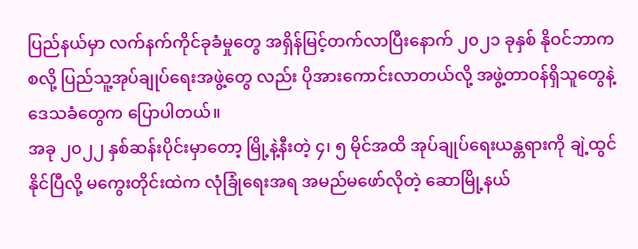ပြည်နယ်မှာ လက်နက်ကိုင်ခုခံမှုတွေ အရှိန်မြင့်တက်လာပြီးနောက် ၂၀၂၁ ခုနှစ် နိုဝင်ဘာကစလို့ ပြည်သူ့အုပ်ချုပ်ရေးအဖွဲ့တွေ လည်း ပိုအားကောင်းလာတယ်လို့ အဖွဲ့တာဝန်ရှိသူတွေနဲ့ ဒေသခံတွေက ပြောပါတယ်။
အခု ၂၀၂၂ နှစ်ဆန်းပိုင်းမှာတော့ မြို့နဲ့နီးတဲ့ ၄၊ ၅ မိုင်အထိ အုပ်ချုပ်ရေးယန္တရားကို ချဲ့ထွင်နိုင်ပြီလို့ မကွေးတိုင်းထဲက လုံခြုံရေးအရ အမည်မဖော်လိုတဲ့ ဆောမြို့နယ်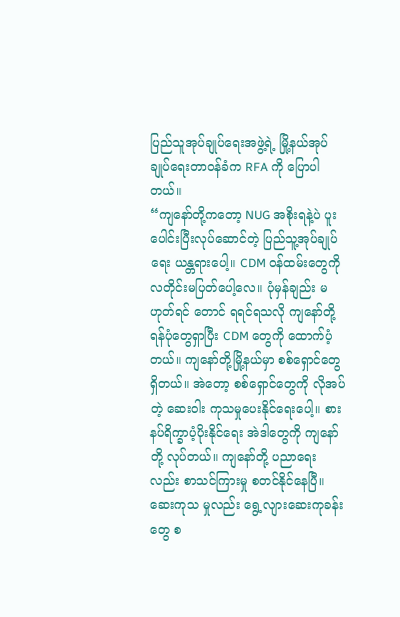ပြည်သူအုပ်ချုပ်ရေးအဖွဲ့ရဲ့ မြို့နယ်အုပ်ချုပ်ရေးတာဝန်ခံက RFA ကို ပြောပါတယ်။
“ကျနော်တို့ကတော့ NUG အစိုးရနဲ့ပဲ ပူးပေါင်းပြီးလုပ်ဆောင်တဲ့ ပြည်သူ့အုပ်ချုပ်ရေး ယန္တရားပေါ့။ CDM ဝန်ထမ်းတွေကို လတိုင်းမပြတ်ပေါ့လေ။ ပုံမှန်ချည်း မဟုတ်ရင် တောင် ရရင်ရသလို ကျနော်တို့ ရန်ပုံတွေရှာပြီး CDM တွေကို ထောက်ပံ့တယ်။ ကျနော်တို့မြို့နယ်မှာ စစ်ရှောင်တွေရှိတယ်။ အဲတော့ စစ်ရှောင်တွေကို လိုအပ်တဲ့ ဆေးဝါး ကုသမှုပေးနိုင်ရေးပေါ့။ စားနပ်ရိက္ခာပံ့ပိုးနိုင်ရေး အဲဒါတွေကို ကျနော်တို့ လုပ်တယ်။ ကျနော်တို့ ပညာရေးလည်း စာသင်ကြားမှု စတင်နိုင်နေပြီ။ ဆေးကုသ မှုလည်း ရွေ့လျားဆေးကုခန်းတွေ စ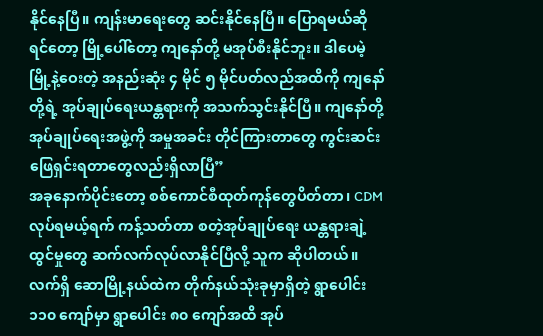နိုင်နေပြီ။ ကျန်းမာရေးတွေ ဆင်းနိုင်နေပြီ။ ပြောရမယ်ဆိုရင်တော့ မြို့ပေါ်တော့ ကျနော်တို့ မအုပ်စီးနိုင်ဘူး။ ဒါပေမဲ့ မြို့နဲ့ဝေးတဲ့ အနည်းဆုံး ၄ မိုင် ၅ မိုင်ပတ်လည်အထိကို ကျနော်တို့ရဲ့ အုပ်ချုပ်ရေးယန္တရားကို အသက်သွင်းနိုင်ပြီ။ ကျနော်တို့ အုပ်ချုပ်ရေးအဖွဲ့ကို အမှုအခင်း တိုင်ကြားတာတွေ ကွင်းဆင်းဖြေရှင်းရတာတွေလည်းရှိလာပြီ”
အခုနောက်ပိုင်းတော့ စစ်ကောင်စီထုတ်ကုန်တွေပိတ်တာ၊ CDM လုပ်ရမယ့်ရက် ကန့်သတ်တာ စတဲ့အုပ်ချုပ်ရေး ယန္တရားချဲ့ထွင်မှုတွေ ဆက်လက်လုပ်လာနိုင်ပြီလို့ သူက ဆိုပါတယ်။
လက်ရှိ ဆောမြို့နယ်ထဲက တိုက်နယ်သုံးခုမှာရှိတဲ့ ရွာပေါင်း ၁၁၀ ကျော်မှာ ရွာပေါင်း ၈၀ ကျော်အထိ အုပ်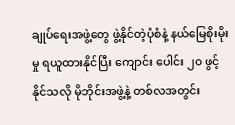ချုပ်ရေးအဖွဲ့တွေ ဖွဲ့နိုင်တဲ့ပုံစံနဲ့ နယ်မြေစိုးမိုးမှု ရယူထားနိုင်ပြီး ကျောင်း ပေါင်း ၂၀ ဖွင့်နိုင်သလို မိုဘိုင်းအဖွဲ့နဲ့ တစ်လအတွင်း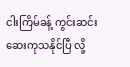ငါးကြိမ်ခန့် ကွင်းဆင်းဆေးကုသနိုင်ပြီ လို့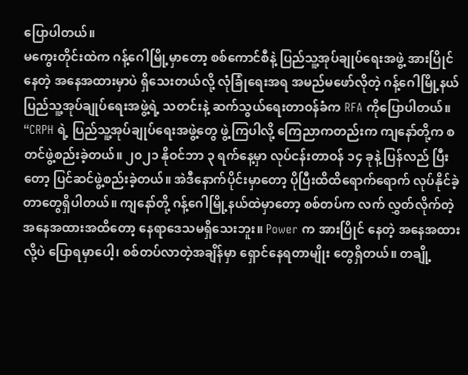ပြောပါတယ်။
မကွေးတိုင်းထဲက ဂန့်ဂေါမြို့မှာတော့ စစ်ကောင်စီနဲ့ ပြည်သူ့အုပ်ချုပ်ရေးအဖွဲ့ အားပြိုင် နေတဲ့ အနေအထားမှာပဲ ရှိသေးတယ်လို့ လုံခြုံရေးအရ အမည်မဖော်လိုတဲ့ ဂန့်ဂေါမြို့နယ် ပြည်သူ့အုပ်ချုပ်ရေးအဖွဲ့ရဲ့ သတင်းနဲ့ ဆက်သွယ်ရေးတာဝန်ခံက RFA ကိုပြောပါတယ်။
“CRPH ရဲ့ ပြည်သူ့အုပ်ချုပ်ရေးအဖွဲ့တွေ ဖွဲ့ကြပါလို့ ကြေညာကတည်းက ကျနော်တို့က စတင်ဖွဲ့စည်းခဲ့တယ်။ ၂၀၂၁ နိုဝင်ဘာ ၃ ရက်နေ့မှာ လုပ်ငန်းတာဝန် ၁၄ ခုနဲ့ ပြန်လည် ပြီးတော့ ပြင်ဆင်ဖွဲ့စည်းခဲ့တယ်။ အဲဒီနောက်ပိုင်းမှာတော့ ပိုပြီးထိထိရောက်ရောက် လုပ်နိုင်ခဲ့တာတွေရှိပါတယ်။ ကျနော်တို့ ဂန့်ဂေါမြို့နယ်ထဲမှာတော့ စစ်တပ်က လက် လွှတ်လိုက်တဲ့ အနေအထားအထိတော့ နေရာဒေသမရှိသေးဘူး။ Power က အားပြိုင် နေတဲ့ အနေအထားလို့ပဲ ပြောရမှာပေါ့၊ စစ်တပ်လာတဲ့အချိန်မှာ ရှောင်နေရတာမျိုး တွေရှိတယ်။ တချို့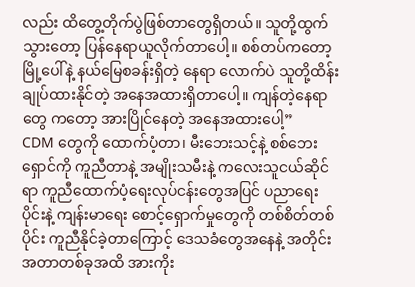လည်း ထိတွေ့တိုက်ပွဲဖြစ်တာတွေရှိတယ်။ သူတို့ထွက်သွားတော့ ပြန်နေရာယူလိုက်တာပေါ့။ စစ်တပ်ကတော့ မြို့ပေါ်နဲ့ နယ်မြေစခန်းရှိတဲ့ နေရာ လောက်ပဲ သူတို့ထိန်းချုပ်ထားနိုင်တဲ့ အနေအထားရှိတာပေါ့။ ကျန်တဲ့နေရာတွေ ကတော့ အားပြိုင်နေတဲ့ အနေအထားပေါ့”
CDM တွေကို ထောက်ပံ့တာ၊ မီးဘေးသင့်နဲ့ စစ်ဘေးရှောင်ကို ကူညီတာနဲ့ အမျိုးသမီးနဲ့ ကလေးသူငယ်ဆိုင်ရာ ကူညီထောက်ပံ့ရေးလုပ်ငန်းတွေအပြင် ပညာရေးပိုင်းနဲ့ ကျန်းမာရေး စောင့်ရှောက်မှုတွေကို တစ်စိတ်တစ်ပိုင်း ကူညီနိုင်ခဲ့တာကြောင့် ဒေသခံတွေအနေနဲ့ အတိုင်းအတာတစ်ခုအထိ အားကိုး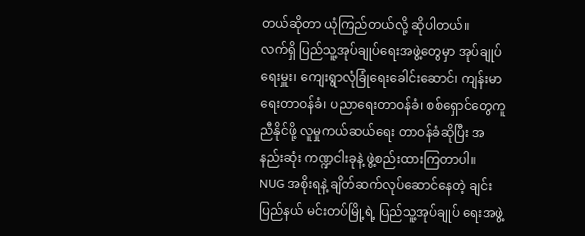တယ်ဆိုတာ ယုံကြည်တယ်လို့ ဆိုပါတယ်။
လက်ရှိ ပြည်သူ့အုပ်ချုပ်ရေးအဖွဲ့တွေမှာ အုပ်ချုပ်ရေးမှူး၊ ကျေးရွာလုံခြုံရေးခေါင်းဆောင်၊ ကျန်းမာရေးတာဝန်ခံ၊ ပညာရေးတာဝန်ခံ၊ စစ်ရှောင်တွေကူညီနိုင်ဖို့ လူမှုကယ်ဆယ်ရေး တာဝန်ခံဆိုပြီး အနည်းဆုံး ကဏ္ဍငါးခုနဲ့ ဖွဲ့စည်းထားကြတာပါ။
NUG အစိုးရနဲ့ ချိတ်ဆက်လုပ်ဆောင်နေတဲ့ ချင်းပြည်နယ် မင်းတပ်မြို့ရဲ့ ပြည်သူ့အုပ်ချုပ် ရေးအဖွဲ့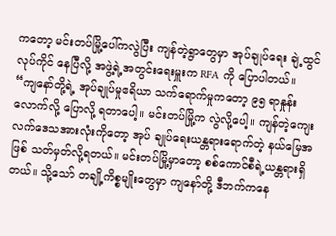ကတော့ မင်းတပ်မြို့ပေါ်ကလွဲပြီး ကျန်တဲ့ရွာတွေမှာ အုပ်ချုပ်ရေး ချဲ့ထွင်လုပ်ကိုင် နေပြီလို့ အဖွဲ့ရဲ့အတွင်းရေးမှူးက RFA ကို ပြောပါတယ်။
“ကျနော်တို့ရဲ့ အုပ်ချုပ်မှုဧရိယာ သက်ရောက်မှုကတော့ ၉၅ ရာနှုန်းလောက်လို့ ပြောလို့ ရတာပေါ့။ မင်းတပ်မြို့က လွဲလို့ပေါ့။ ကျန်တဲ့ကျေးလက်ဒေသအားလုံးကိုတော့ အုပ် ချုပ်ရေးယန္တရားရောက်တဲ့ နယ်မြေအဖြစ် သတ်မှတ်လို့ရတယ်။ မင်းတပ်မြို့မှာတော့ စစ်ကောင်စီရဲ့ယန္တရားရှိတယ်။ သို့သော် တချို့ကိစ္စမျိုးတွေမှာ ကျနော်တို့ ဒီဘက်ကနေ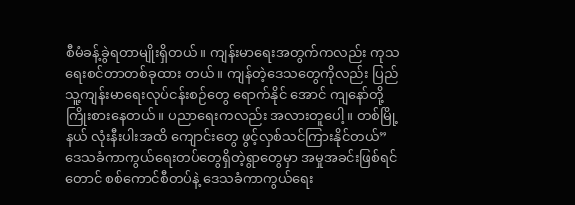စီမံခန့်ခွဲရတာမျိုးရှိတယ်။ ကျန်းမာရေးအတွက်ကလည်း ကုသရေးစင်တာတစ်ခုထား တယ်။ ကျန်တဲ့ဒေသတွေကိုလည်း ပြည်သူ့ကျန်းမာရေးလုပ်ငန်းစဉ်တွေ ရောက်နိုင် အောင် ကျနော်တို့ ကြိုးစားနေတယ်။ ပညာရေးကလည်း အလားတူပေါ့။ တစ်မြို့နယ် လုံးနီးပါးအထိ ကျောင်းတွေ ဖွင့်လှစ်သင်ကြားနိုင်တယ်”
ဒေသခံကာကွယ်ရေးတပ်တွေရှိတဲ့ရွာတွေမှာ အမှုအခင်းဖြစ်ရင်တောင် စစ်ကောင်စီတပ်နဲ့ ဒေသခံကာကွယ်ရေး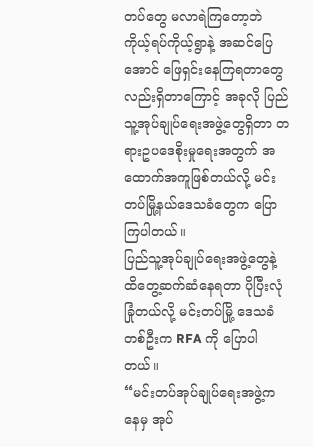တပ်တွေ မလာရဲကြတော့ဘဲ ကိုယ့်ရပ်ကိုယ့်ရွာနဲ့ အဆင်ပြေအောင် ဖြေရှင်းနေကြရတာတွေလည်းရှိတာကြောင့် အခုလို ပြည်သူ့အုပ်ချုပ်ရေးအဖွဲ့တွေရှိတာ တရားဥပဒေစိုးမှုရေးအတွက် အထောက်အကူဖြစ်တယ်လို့ မင်းတပ်မြို့နယ်ဒေသခံတွေက ပြောကြပါတယ်။
ပြည်သူ့အုပ်ချုပ်ရေးအဖွဲ့တွေနဲ့ ထိတွေ့ဆက်ဆံနေရတာ ပိုပြီးလုံခြုံတယ်လို့ မင်းတပ်မြို့ ဒေသခံတစ်ဦးက RFA ကို ပြောပါတယ်။
“မင်းတပ်အုပ်ချုပ်ရေးအဖွဲ့ကနေမှ အုပ်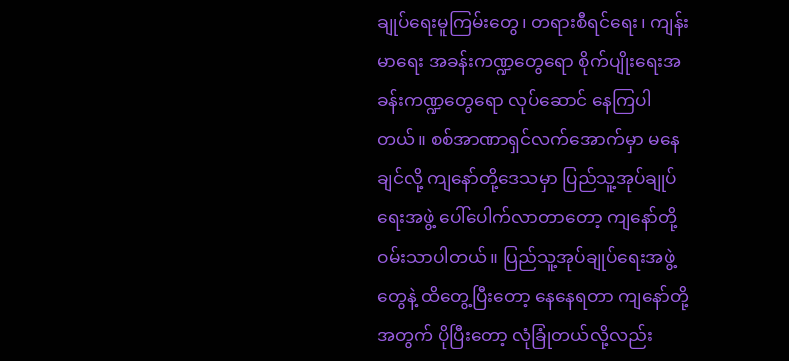ချုပ်ရေးမူကြမ်းတွေ၊ တရားစီရင်ရေး၊ ကျန်းမာရေး အခန်းကဏ္ဍတွေရော စိုက်ပျိုးရေးအခန်းကဏ္ဍတွေရော လုပ်ဆောင် နေကြပါတယ်။ စစ်အာဏာရှင်လက်အောက်မှာ မနေချင်လို့ ကျနော်တို့ဒေသမှာ ပြည်သူ့အုပ်ချုပ်ရေးအဖွဲ့ ပေါ်ပေါက်လာတာတော့ ကျနော်တို့ ဝမ်းသာပါတယ်။ ပြည်သူ့အုပ်ချုပ်ရေးအဖွဲ့တွေနဲ့ ထိတွေ့ပြီးတော့ နေနေရတာ ကျနော်တို့အတွက် ပိုပြီးတော့ လုံခြုံတယ်လို့လည်း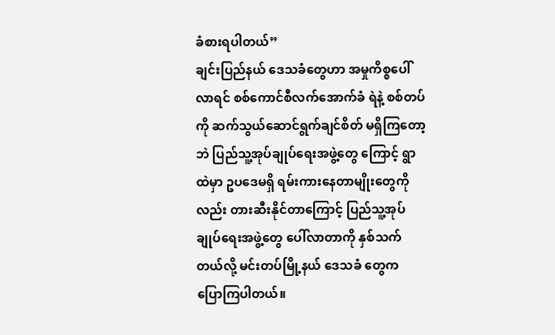ခံစားရပါတယ်”
ချင်းပြည်နယ် ဒေသခံတွေဟာ အမှုကိစ္စပေါ်လာရင် စစ်ကောင်စီလက်အောက်ခံ ရဲနဲ့ စစ်တပ်ကို ဆက်သွယ်ဆောင်ရွက်ချင်စိတ် မရှိကြတော့ဘဲ ပြည်သူ့အုပ်ချုပ်ရေးအဖွဲ့တွေ ကြောင့် ရွာထဲမှာ ဥပဒေမရှိ ရမ်းကားနေတာမျိုးတွေကိုလည်း တားဆီးနိုင်တာကြောင့် ပြည်သူ့အုပ်ချုပ်ရေးအဖွဲ့တွေ ပေါ်လာတာကို နှစ်သက်တယ်လို့ မင်းတပ်မြို့နယ် ဒေသခံ တွေက ပြောကြပါတယ်။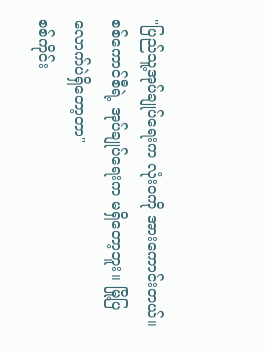"ပြည်သူ့အုပ်ချုပ်ရေးက လုံး၀ကို အားကောင်းတယ်။စစ်ကောင်စီရဲ့ အုပ်ချုပ်ရေးက မရှိတော့ဘူး။ မြို့ပြလောက်ပဲရှိတော့တာ"
စစ်ကိုင်း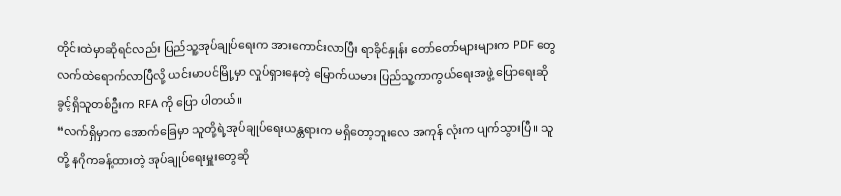တိုင်းထဲမှာဆိုရင်လည်း ပြည်သူ့အုပ်ချုပ်ရေးက အားကောင်းလာပြီး ရာခိုင်နှုန်း တော်တော်များများက PDF တွေ လက်ထဲရောက်လာပြီလို့ ယင်းမာပင်မြို့မှာ လှုပ်ရှားနေတဲ့ မြောက်ယမား ပြည်သူ့ကာကွယ်ရေးအဖွဲ့ ပြောရေးဆိုခွင့်ရှိသူတစ်ဦးက RFA ကို ပြော ပါတယ်။
“လက်ရှိမှာက အောက်ခြေမှာ သူတို့ရဲ့အုပ်ချုပ်ရေးယန္တရားက မရှိတော့ဘူးလေ အကုန် လုံးက ပျက်သွားပြီ။ သူတို့ နဂိုကခန့်ထားတဲ့ အုပ်ချုပ်ရေးမှူးတွေဆို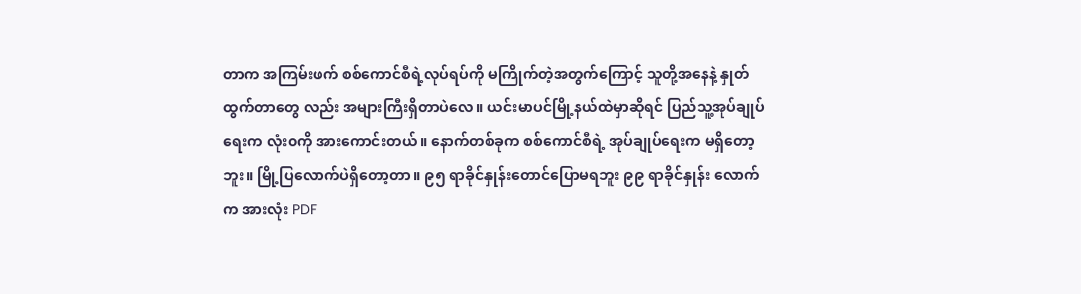တာက အကြမ်းဖက် စစ်ကောင်စီရဲ့လုပ်ရပ်ကို မကြိုက်တဲ့အတွက်ကြောင့် သူတို့အနေနဲ့ နှုတ်ထွက်တာတွေ လည်း အများကြီးရှိတာပဲလေ။ ယင်းမာပင်မြို့နယ်ထဲမှာဆိုရင် ပြည်သူ့အုပ်ချုပ်ရေးက လုံး၀ကို အားကောင်းတယ်။ နောက်တစ်ခုက စစ်ကောင်စီရဲ့ အုပ်ချုပ်ရေးက မရှိတော့ ဘူး။ မြို့ပြလောက်ပဲရှိတော့တာ။ ၉၅ ရာခိုင်နှုန်းတောင်ပြောမရဘူး ၉၉ ရာခိုင်နှုန်း လောက်က အားလုံး PDF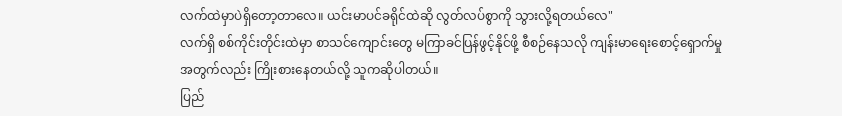လက်ထဲမှာပဲရှိတော့တာလေ။ ယင်းမာပင်ခရိုင်ထဲဆို လွတ်လပ်စွာကို သွားလို့ရတယ်လေ"
လက်ရှိ စစ်ကိုင်းတိုင်းထဲမှာ စာသင်ကျောင်းတွေ မကြာခင်ပြန်ဖွင့်နိုင်ဖို့ စီစဉ်နေသလို ကျန်းမာရေးစောင့်ရှောက်မှုအတွက်လည်း ကြိုးစားနေတယ်လို့ သူကဆိုပါတယ်။
ပြည်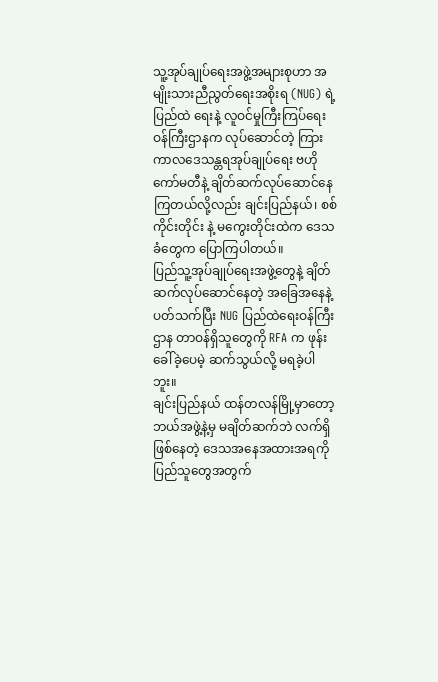သူ့အုပ်ချုပ်ရေးအဖွဲ့အများစုဟာ အမျိုးသားညီညွတ်ရေးအစိုးရ (NUG) ရဲ့ ပြည်ထဲ ရေးနဲ့ လူဝင်မှုကြီးကြပ်ရေးဝန်ကြီးဌာနက လုပ်ဆောင်တဲ့ ကြားကာလဒေသန္တရအုပ်ချုပ်ရေး ဗဟိုကော်မတီနဲ့ ချိတ်ဆက်လုပ်ဆောင်နေကြတယ်လို့လည်း ချင်းပြည်နယ်၊ စစ်ကိုင်းတိုင်း နဲ့ မကွေးတိုင်းထဲက ဒေသခံတွေက ပြောကြပါတယ်။
ပြည်သူ့အုပ်ချုပ်ရေးအဖွဲ့တွေနဲ့ ချိတ်ဆက်လုပ်ဆောင်နေတဲ့ အခြေအနေနဲ့ ပတ်သက်ပြီး NUG ပြည်ထဲရေးဝန်ကြီးဌာန တာဝန်ရှိသူတွေကို RFA က ဖုန်းခေါ်ခဲ့ပေမဲ့ ဆက်သွယ်လို့ မရခဲ့ပါဘူး။
ချင်းပြည်နယ် ထန်တလန်မြို့မှာတော့ ဘယ်အဖွဲ့နဲ့မှ မချိတ်ဆက်ဘဲ လက်ရှိဖြစ်နေတဲ့ ဒေသအနေအထားအရကို ပြည်သူတွေအတွက်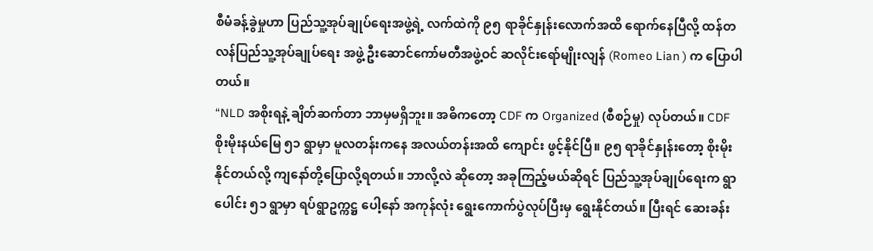စီမံခန့်ခွဲမှုဟာ ပြည်သူ့အုပ်ချုပ်ရေးအဖွဲ့ရဲ့ လက်ထဲကို ၉၅ ရာခိုင်နှုန်းလောက်အထိ ရောက်နေပြီလို့ ထန်တလန်ပြည်သူ့အုပ်ချုပ်ရေး အဖွဲ့ ဦးဆောင်ကော်မတီအဖွဲ့ဝင် ဆလိုင်းရော်မျိုးလျန် (Romeo Lian ) က ပြောပါတယ်။
“NLD အစိုးရနဲ့ ချိတ်ဆက်တာ ဘာမှမရှိဘူး။ အဓိကတော့ CDF က Organized (စီစဉ်မှု) လုပ်တယ်။ CDF စိုးမိုးနယ်မြေ ၅၁ ရွာမှာ မူလတန်းကနေ အလယ်တန်းအထိ ကျောင်း ဖွင့်နိုင်ပြီ။ ၉၅ ရာခိုင်နှုန်းတော့ စိုးမိုးနိုင်တယ်လို့ ကျနော်တို့ပြောလို့ရတယ်။ ဘာလို့လဲ ဆိုတော့ အခုကြည့်မယ်ဆိုရင် ပြည်သူ့အုပ်ချုပ်ရေးက ရွာပေါင်း ၅၁ ရွာမှာ ရပ်ရွာဥက္ကဋ္ဌ ပေါ့နော် အကုန်လုံး ရွေးကောက်ပွဲလုပ်ပြီးမှ ရွေးနိုင်တယ်။ ပြီးရင် ဆေးခန်း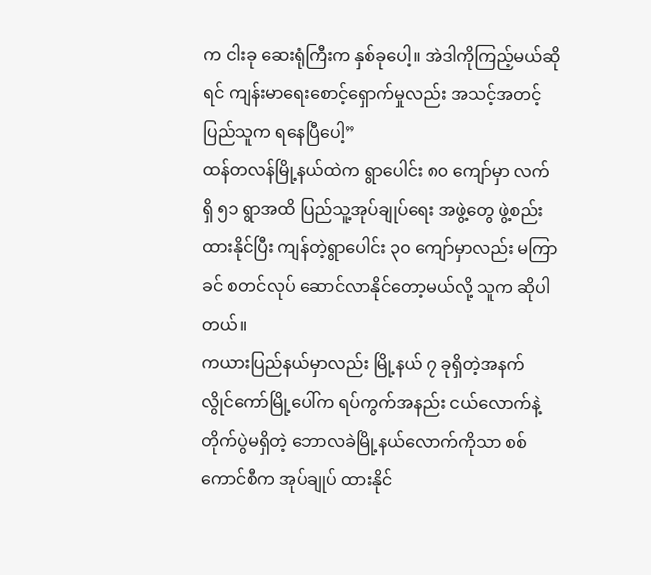က ငါးခု ဆေးရုံကြီးက နှစ်ခုပေါ့။ အဲဒါကိုကြည့်မယ်ဆိုရင် ကျန်းမာရေးစောင့်ရှောက်မှုလည်း အသင့်အတင့် ပြည်သူက ရနေပြီပေါ့”
ထန်တလန်မြို့နယ်ထဲက ရွာပေါင်း ၈၀ ကျော်မှာ လက်ရှိ ၅၁ ရွာအထိ ပြည်သူ့အုပ်ချုပ်ရေး အဖွဲ့တွေ ဖွဲ့စည်းထားနိုင်ပြီး ကျန်တဲ့ရွာပေါင်း ၃၀ ကျော်မှာလည်း မကြာခင် စတင်လုပ် ဆောင်လာနိုင်တော့မယ်လို့ သူက ဆိုပါတယ်။
ကယားပြည်နယ်မှာလည်း မြို့နယ် ၇ ခုရှိတဲ့အနက် လွိုင်ကော်မြို့ပေါ်က ရပ်ကွက်အနည်း ငယ်လောက်နဲ့ တိုက်ပွဲမရှိတဲ့ ဘောလခဲမြို့နယ်လောက်ကိုသာ စစ်ကောင်စီက အုပ်ချုပ် ထားနိုင်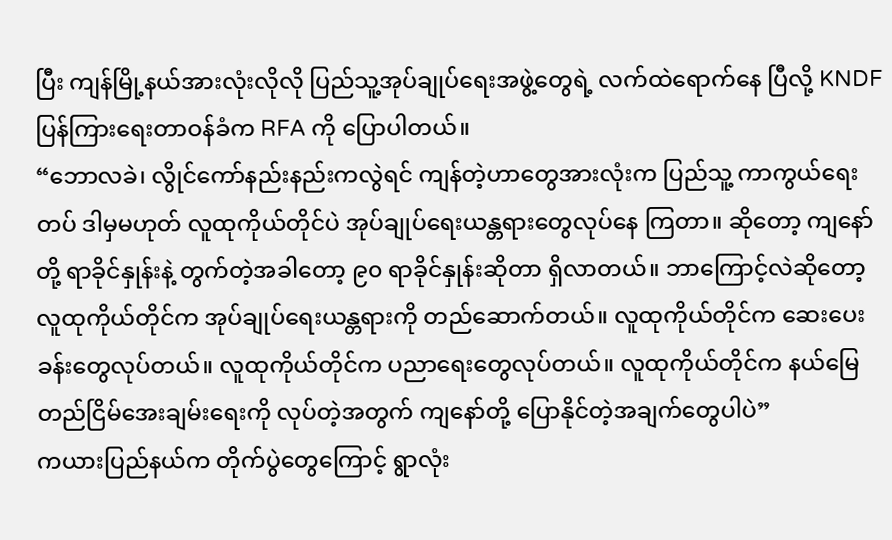ပြီး ကျန်မြို့နယ်အားလုံးလိုလို ပြည်သူ့အုပ်ချုပ်ရေးအဖွဲ့တွေရဲ့ လက်ထဲရောက်နေ ပြီလို့ KNDF ပြန်ကြားရေးတာဝန်ခံက RFA ကို ပြောပါတယ်။
“ဘောလခဲ၊ လွိုင်ကော်နည်းနည်းကလွဲရင် ကျန်တဲ့ဟာတွေအားလုံးက ပြည်သူ့ ကာကွယ်ရေးတပ် ဒါမှမဟုတ် လူထုကိုယ်တိုင်ပဲ အုပ်ချုပ်ရေးယန္တရားတွေလုပ်နေ ကြတာ။ ဆိုတော့ ကျနော်တို့ ရာခိုင်နှုန်းနဲ့ တွက်တဲ့အခါတော့ ၉၀ ရာခိုင်နှုန်းဆိုတာ ရှိလာတယ်။ ဘာကြောင့်လဲဆိုတော့ လူထုကိုယ်တိုင်က အုပ်ချုပ်ရေးယန္တရားကို တည်ဆောက်တယ်။ လူထုကိုယ်တိုင်က ဆေးပေးခန်းတွေလုပ်တယ်။ လူထုကိုယ်တိုင်က ပညာရေးတွေလုပ်တယ်။ လူထုကိုယ်တိုင်က နယ်မြေတည်ငြိမ်အေးချမ်းရေးကို လုပ်တဲ့အတွက် ကျနော်တို့ ပြောနိုင်တဲ့အချက်တွေပါပဲ”
ကယားပြည်နယ်က တိုက်ပွဲတွေကြောင့် ရွာလုံး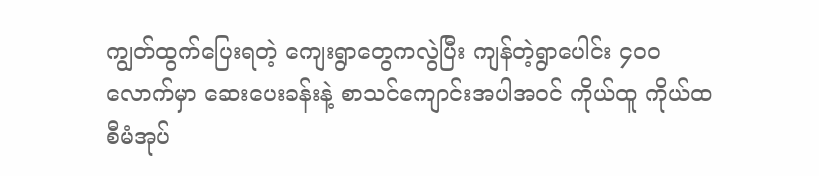ကျွတ်ထွက်ပြေးရတဲ့ ကျေးရွာတွေကလွဲပြီး ကျန်တဲ့ရွာပေါင်း ၄၀၀ လောက်မှာ ဆေးပေးခန်းနဲ့ စာသင်ကျောင်းအပါအဝင် ကိုယ်ထူ ကိုယ်ထ စီမံအုပ်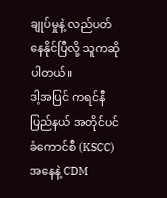ချုပ်မှုနဲ့ လည်ပတ်နေနိုင်ပြီလို့ သူကဆိုပါတယ်။
ဒါ့အပြင် ကရင်နီပြည်နယ် အတိုင်ပင်ခံကောင်စီ (KSCC) အနေနဲ့ CDM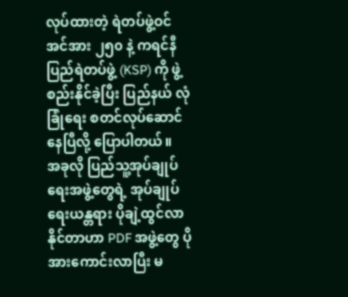လုပ်ထားတဲ့ ရဲတပ်ဖွဲ့ဝင်အင်အား ၂၅၀ နဲ့ ကရင်နီပြည်ရဲတပ်ဖွဲ့ (KSP) ကို ဖွဲ့စည်းနိုင်ခဲ့ပြီး ပြည်နယ် လုံခြုံရေး စတင်လုပ်ဆောင်နေပြီလို့ ပြောပါတယ်။
အခုလို ပြည်သူ့အုပ်ချုပ်ရေးအဖွဲ့တွေရဲ့ အုပ်ချုပ်ရေးယန္တရား ပိုချဲ့ထွင်လာနိုင်တာဟာ PDF အဖွဲ့တွေ ပိုအားကောင်းလာပြီး မ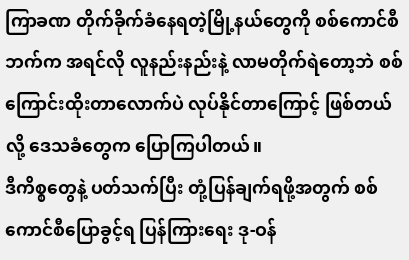ကြာခဏ တိုက်ခိုက်ခံနေရတဲ့မြို့နယ်တွေကို စစ်ကောင်စီ ဘက်က အရင်လို လူနည်းနည်းနဲ့ လာမတိုက်ရဲတော့ဘဲ စစ်ကြောင်းထိုးတာလောက်ပဲ လုပ်နိုင်တာကြောင့် ဖြစ်တယ်လို့ ဒေသခံတွေက ပြောကြပါတယ်။
ဒီကိစ္စတွေနဲ့ ပတ်သက်ပြီး တုံ့ပြန်ချက်ရဖို့အတွက် စစ်ကောင်စီပြောခွင့်ရ ပြန်ကြားရေး ဒု-ဝန်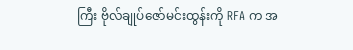ကြီး ဗိုလ်ချုပ်ဇော်မင်းထွန်းကို RFA က အ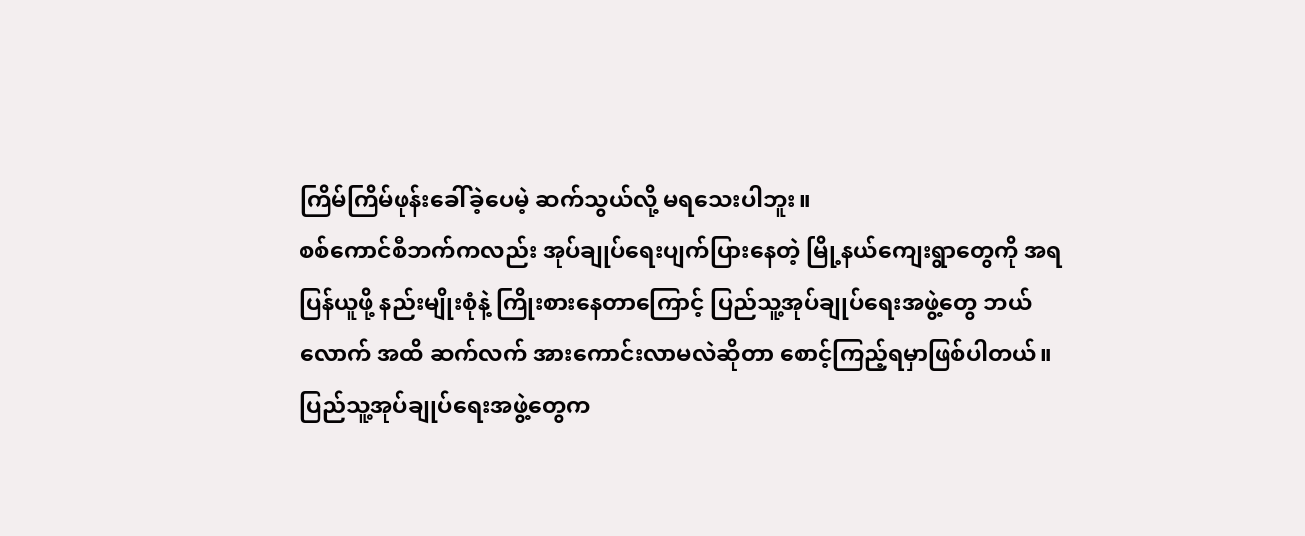ကြိမ်ကြိမ်ဖုန်းခေါ်ခဲ့ပေမဲ့ ဆက်သွယ်လို့ မရသေးပါဘူး။
စစ်ကောင်စီဘက်ကလည်း အုပ်ချုပ်ရေးပျက်ပြားနေတဲ့ မြို့နယ်ကျေးရွာတွေကို အရ ပြန်ယူဖို့ နည်းမျိုးစုံနဲ့ ကြိုးစားနေတာကြောင့် ပြည်သူ့အုပ်ချုပ်ရေးအဖွဲ့တွေ ဘယ်လောက် အထိ ဆက်လက် အားကောင်းလာမလဲဆိုတာ စောင့်ကြည့်ရမှာဖြစ်ပါတယ်။
ပြည်သူ့အုပ်ချုပ်ရေးအဖွဲ့တွေက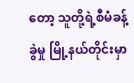တော့ သူတို့ရဲ့စီမံခန့်ခွဲမှု မြို့နယ်တိုင်းမှာ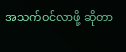အသက်ဝင်လာဖို့ ဆိုတာ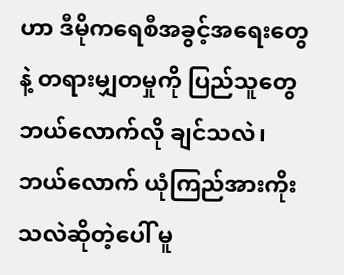ဟာ ဒီမိုကရေစီအခွင့်အရေးတွေနဲ့ တရားမျှတမှုကို ပြည်သူတွေ ဘယ်လောက်လို ချင်သလဲ၊ ဘယ်လောက် ယုံကြည်အားကိုးသလဲဆိုတဲ့ပေါ် မူ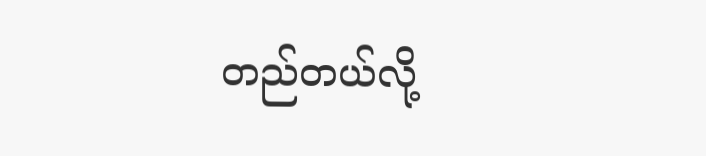တည်တယ်လို့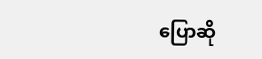ပြောဆို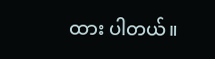ထား ပါတယ်။